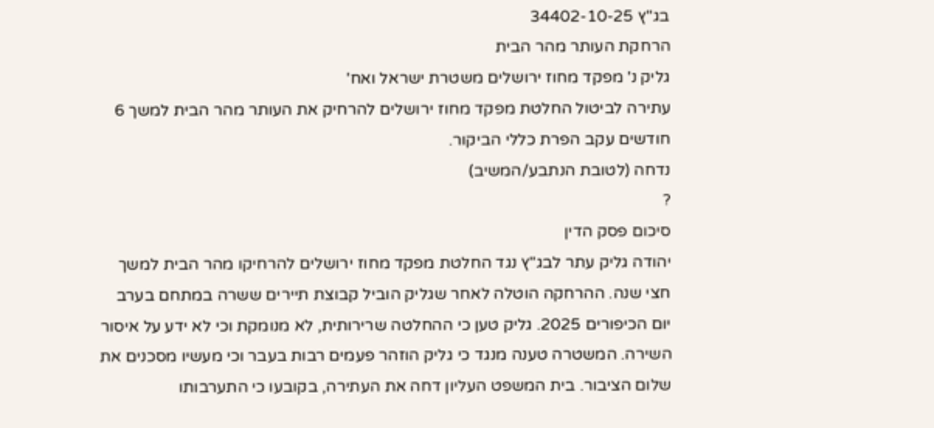בג"ץ 34402-10-25
הרחקת העותר מהר הבית
גליק נ' מפקד מחוז ירושלים משטרת ישראל ואח'
עתירה לביטול החלטת מפקד מחוז ירושלים להרחיק את העותר מהר הבית למשך 6 חודשים עקב הפרת כללי הביקור.
נדחה (לטובת הנתבע/המשיב)
?
סיכום פסק הדין
יהודה גליק עתר לבג"ץ נגד החלטת מפקד מחוז ירושלים להרחיקו מהר הבית למשך חצי שנה. ההרחקה הוטלה לאחר שגליק הוביל קבוצת תיירים ששרה במתחם בערב יום הכיפורים 2025. גליק טען כי ההחלטה שרירותית, לא מנומקת וכי לא ידע על איסור השירה. המשטרה טענה מנגד כי גליק הוזהר פעמים רבות בעבר וכי מעשיו מסכנים את שלום הציבור. בית המשפט העליון דחה את העתירה, בקובעו כי התערבותו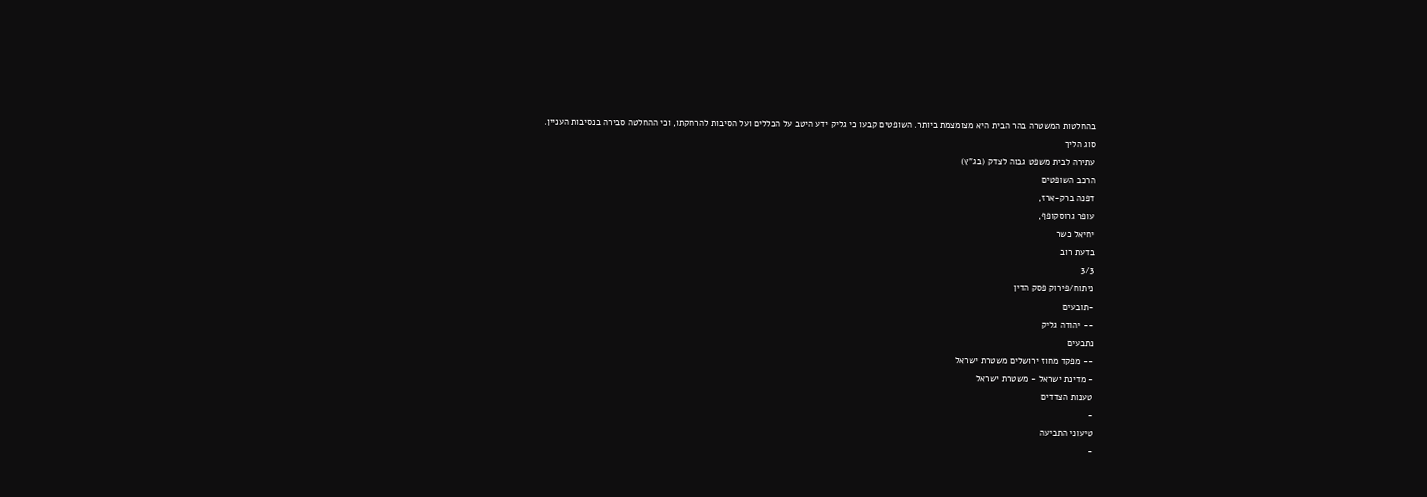בהחלטות המשטרה בהר הבית היא מצומצמת ביותר. השופטים קבעו כי גליק ידע היטב על הכללים ועל הסיבות להרחקתו, וכי ההחלטה סבירה בנסיבות העניין.
סוג הליך
עתירה לבית משפט גבוה לצדק (בג"ץ)
הרכב השופטים
דפנה ברק-ארז,
עופר גרוסקופף,
יחיאל כשר
בדעת רוב
3/3
ניתוח/פירוק פסק הדין
-תובעים
-- יהודה גליק
נתבעים
-- מפקד מחוז ירושלים משטרת ישראל
- מדינת ישראל - משטרת ישראל
טענות הצדדים
-
טיעוני התביעה
-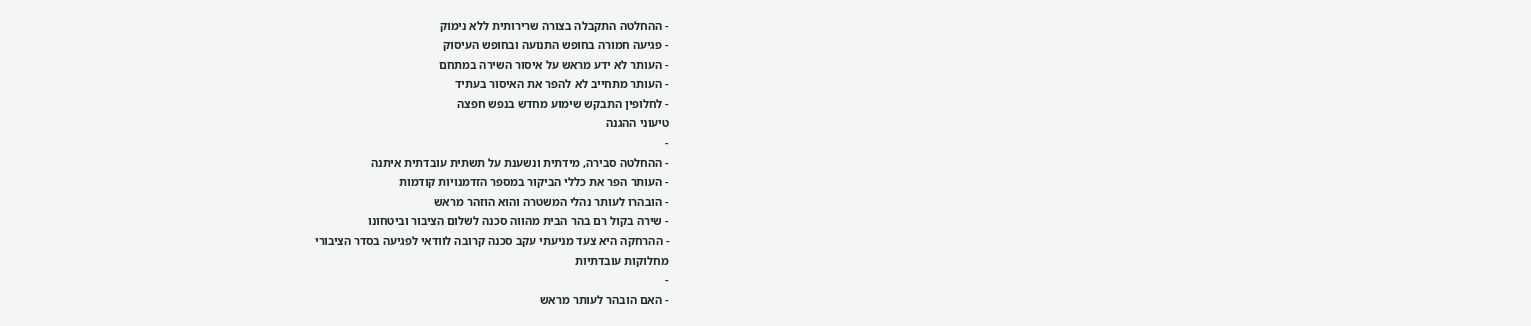- ההחלטה התקבלה בצורה שרירותית ללא נימוק
- פגיעה חמורה בחופש התנועה ובחופש העיסוק
- העותר לא ידע מראש על איסור השירה במתחם
- העותר מתחייב לא להפר את האיסור בעתיד
- לחלופין התבקש שימוע מחדש בנפש חפצה
טיעוני ההגנה
-
- ההחלטה סבירה, מידתית ונשענת על תשתית עובדתית איתנה
- העותר הפר את כללי הביקור במספר הזדמנויות קודמות
- הובהרו לעותר נהלי המשטרה והוא הוזהר מראש
- שירה בקול רם בהר הבית מהווה סכנה לשלום הציבור וביטחונו
- ההרחקה היא צעד מניעתי עקב סכנה קרובה לוודאי לפגיעה בסדר הציבורי
מחלוקות עובדתיות
-
- האם הובהר לעותר מראש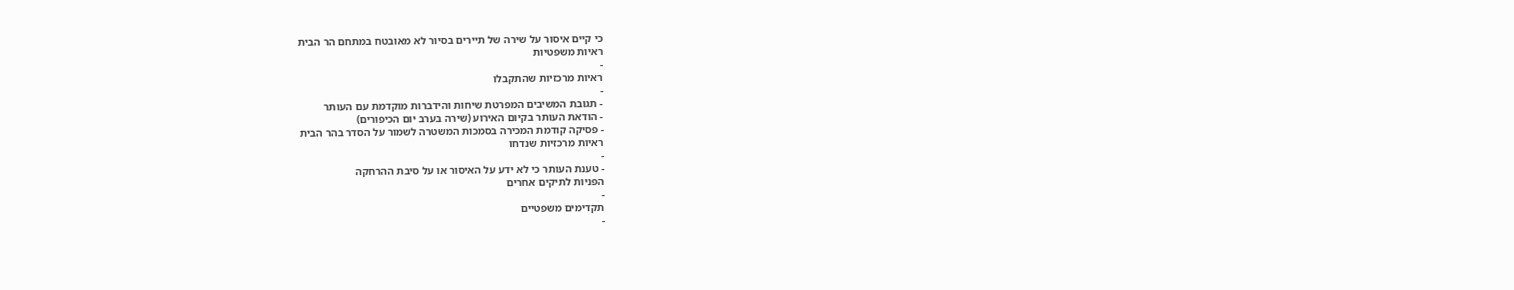כי קיים איסור על שירה של תיירים בסיור לא מאובטח במתחם הר הבית
ראיות משפטיות
-
ראיות מרכזיות שהתקבלו
-
- תגובת המשיבים המפרטת שיחות והידברות מוקדמת עם העותר
- הודאת העותר בקיום האירוע (שירה בערב יום הכיפורים)
- פסיקה קודמת המכירה בסמכות המשטרה לשמור על הסדר בהר הבית
ראיות מרכזיות שנדחו
-
- טענת העותר כי לא ידע על האיסור או על סיבת ההרחקה
הפניות לתיקים אחרים
-
תקדימים משפטיים
-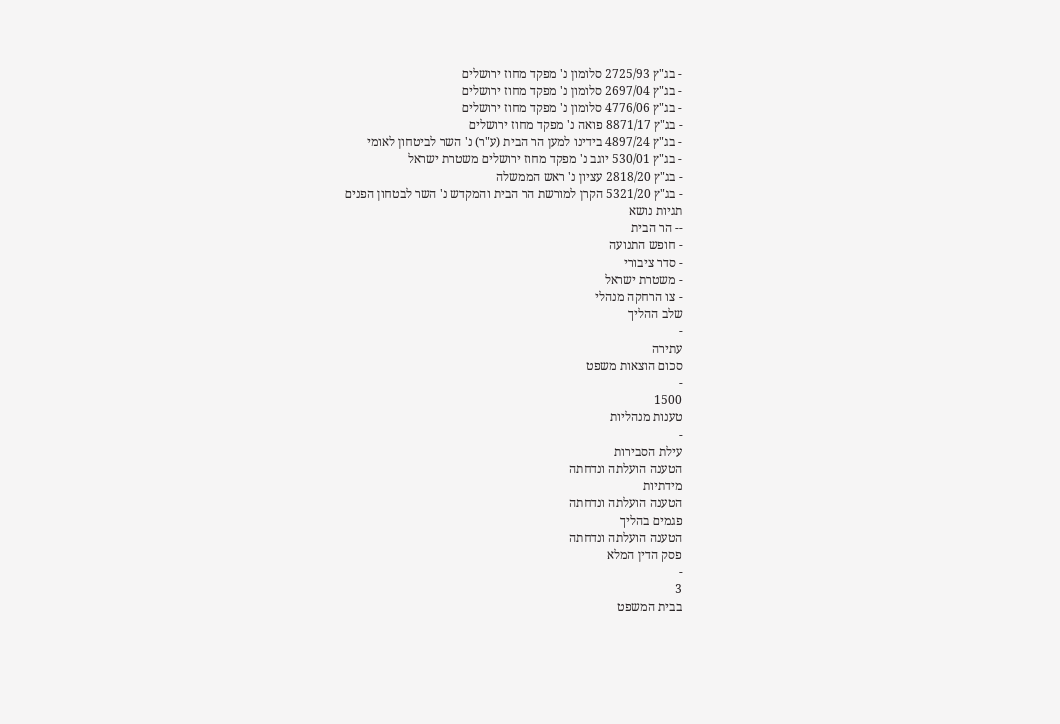- בג"ץ 2725/93 סלומון נ' מפקד מחוז ירושלים
- בג"ץ 2697/04 סלומון נ' מפקד מחוז ירושלים
- בג"ץ 4776/06 סלומון נ' מפקד מחוז ירושלים
- בג"ץ 8871/17 פואה נ' מפקד מחוז ירושלים
- בג"ץ 4897/24 בידינו למען הר הבית (ע"ר) נ' השר לביטחון לאומי
- בג"ץ 530/01 יוגב נ' מפקד מחוז ירושלים משטרת ישראל
- בג"ץ 2818/20 עציון נ' ראש הממשלה
- בג"ץ 5321/20 הקרן למורשת הר הבית והמקדש נ' השר לבטחון הפנים
תגיות נושא
-- הר הבית
- חופש התנועה
- סדר ציבורי
- משטרת ישראל
- צו הרחקה מנהלי
שלב ההליך
-
עתירה
סכום הוצאות משפט
-
1500
טענות מנהליות
-
עילת הסבירות
הטענה הועלתה ונדחתה
מידתיות
הטענה הועלתה ונדחתה
פגמים בהליך
הטענה הועלתה ונדחתה
פסק הדין המלא
-
3
בבית המשפט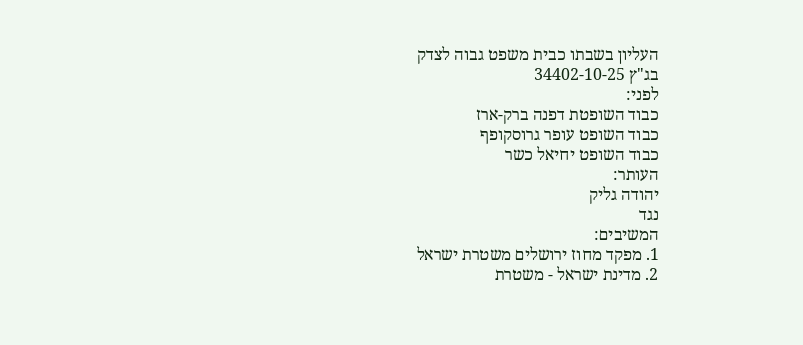העליון בשבתו כבית משפט גבוה לצדק
בג"ץ 34402-10-25
לפני:
כבוד השופטת דפנה ברק-ארז
כבוד השופט עופר גרוסקופף
כבוד השופט יחיאל כשר
העותר:
יהודה גליק
נגד
המשיבים:
1. מפקד מחוז ירושלים משטרת ישראל
2. מדינת ישראל - משטרת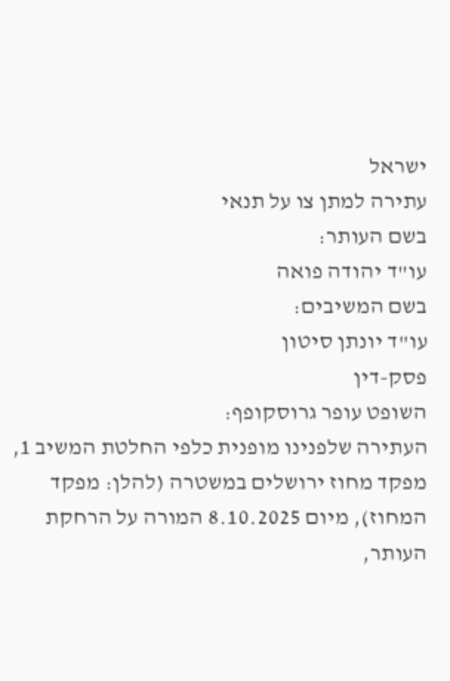ישראל
עתירה למתן צו על תנאי
בשם העותר:
עו"ד יהודה פואה
בשם המשיבים:
עו"ד יונתן סיטון
פסק-דין
השופט עופר גרוסקופף:
העתירה שלפנינו מופנית כלפי החלטת המשיב 1, מפקד מחוז ירושלים במשטרה (להלן: מפקד המחוז), מיום 8.10.2025 המורה על הרחקת העותר,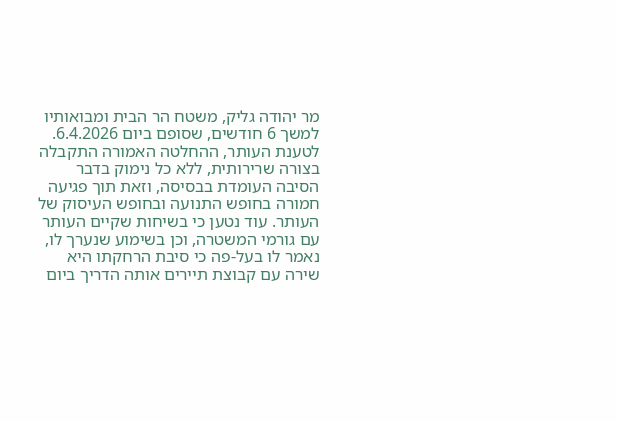מר יהודה גליק, משטח הר הבית ומבואותיו למשך 6 חודשים, שסופם ביום 6.4.2026.
לטענת העותר, ההחלטה האמורה התקבלה בצורה שרירותית, ללא כל נימוק בדבר הסיבה העומדת בבסיסה, וזאת תוך פגיעה חמורה בחופש התנועה ובחופש העיסוק של העותר. עוד נטען כי בשיחות שקיים העותר עם גורמי המשטרה, וכן בשימוע שנערך לו, נאמר לו בעל-פה כי סיבת הרחקתו היא שירה עם קבוצת תיירים אותה הדריך ביום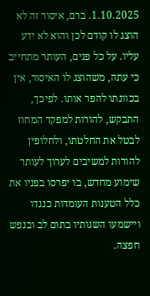1.10.2025. ברם, איסור זה לא הוצג לו קודם לכן והוא לא ידע עליו. על כל פנים, העותר מתחייב כי עתה, משהוצג לו האיסור, אין בכוונתו להפר אותו. לפיכך, התבקש, להורות למפקד המחוז לבטל את החלטתו, ולחלופין להורות למשיבים לערוך לעותר שימוע מחדש, בו יפרסו בפניו את כלל הטענות העומדות כנגדו ויישמעו השגותיו בתום לב ובנפש חפצה.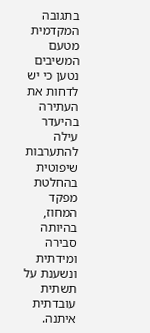בתגובה המקדמית מטעם המשיבים נטען כי יש לדחות את העתירה בהיעדר עילה להתערבות שיפוטית בהחלטת מפקד המחוז, בהיותה סבירה ומידתית ונשענת על תשתית עובדתית איתנה.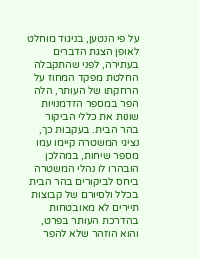על פי הנטען, בניגוד מוחלט לאופן הצגת הדברים בעתירה, לפני שהתקבלה החלטת מפקד המחוז על הרחקתו של העותר, הלה הפר במספר הזדמנויות שונות את כללי הביקור בהר הבית. בעקבות כך, נציגי המשטרה קיימו עמו מספר שיחות, במהלכן הובהרו לו נהלי המשטרה ביחס לביקורים בהר הבית בכלל ולסיורם של קבוצות תיירים לא מאובטחות בהדרכת העותר בפרט, והוא הוזהר שלא להפר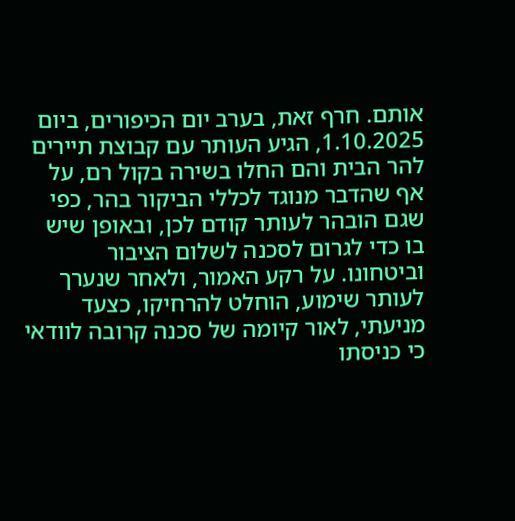אותם. חרף זאת, בערב יום הכיפורים, ביום 1.10.2025, הגיע העותר עם קבוצת תיירים להר הבית והם החלו בשירה בקול רם, על אף שהדבר מנוגד לכללי הביקור בהר, כפי שגם הובהר לעותר קודם לכן, ובאופן שיש בו כדי לגרום לסכנה לשלום הציבור וביטחונו. על רקע האמור, ולאחר שנערך לעותר שימוע, הוחלט להרחיקו, כצעד מניעתי, לאור קיומה של סכנה קרובה לוודאי כי כניסתו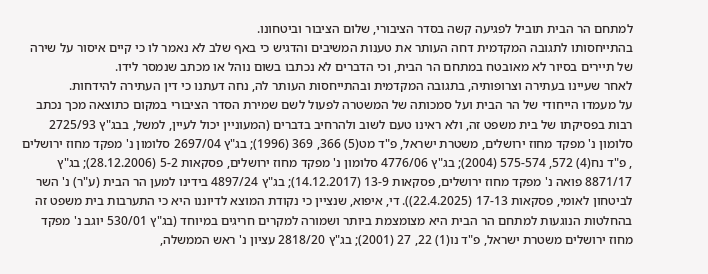למתחם הר הבית תוביל לפגיעה קשה בסדר הציבורי, שלום הציבור וביטחונו.
בהתייחסותו לתגובה המקדמית דחה העותר את טענות המשיבים והדגיש כי באף שלב לא נאמר לו כי קיים איסור על שירה של תיירים בסיור לא מאובטח במתחם הר הבית, וכי הדברים לא נכתבו בשום נוהל או מכתב שנמסר לידו.
לאחר שעיינו בעתירה וצרופותיה, בתגובה המקדמית ובהתייחסות העותר לה, נחה דעתנו כי דין העתירה להידחות.
על מעמדו הייחודי של הר הבית ועל סמכותה של המשטרה לפעול לשם שמירת הסדר הציבורי במקום כתוצאה מכך נכתב רבות בפסיקתו של בית משפט זה, ולא ראינו טעם לשוב ולהרחיב בדברים (המעוניין יכול לעיין, למשל, בבג"ץ 2725/93 סלומון נ' מפקד מחוז ירושלים, משטרת ישראל, פ"ד מט(5) 366, 369 (1996); בג"ץ 2697/04 סלומון נ' מפקד מחוז ירושלים , פ"ד נח(4) 572, 575-574 (2004); בג"ץ 4776/06 סלומון נ' מפקד מחוז ירושלים, פסקאות 5-2 (28.12.2006); בג"ץ 8871/17 פואה נ' מפקד מחוז ירושלים, פסקאות 13-9 (14.12.2017); בג"ץ 4897/24 בידינו למען הר הבית (ע"ר) נ' השר לביטחון לאומי, פסקאות 17-13 (22.4.2025)). די, איפוא, שנציין כי נקודת המוצא לדיוננו היא כי התערבות בית משפט זה בהחלטות הנוגעות למתחם הר הבית היא מצומצמת ביותר ושמורה למקרים חריגים במיוחד (בג"ץ 530/01 יוגב נ' מפקד מחוז ירושלים משטרת ישראל, פ"ד נו(1) 22, 27 (2001); בג"ץ 2818/20 עציון נ' ראש הממשלה,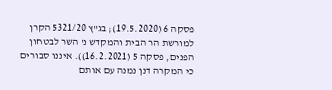פסקה 6 (19.5.2020); בג"ץ 5321/20 הקרן למורשת הר הבית והמקדש נ' השר לבטחון הפנים, פסקה 5 (16.2.2021)). איננו סבורים כי המקרה דנן נמנה עם אותם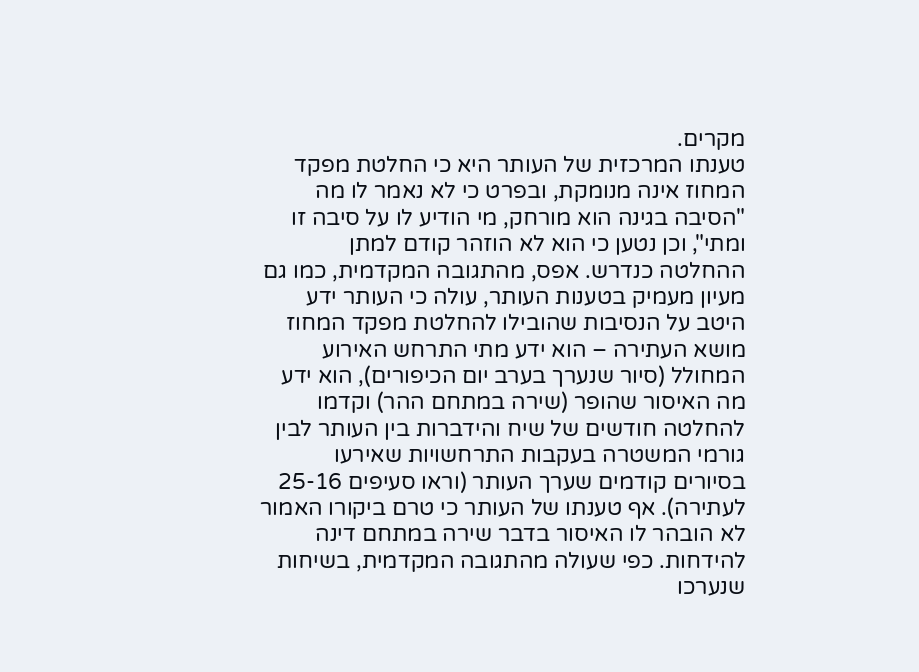מקרים.
טענתו המרכזית של העותר היא כי החלטת מפקד המחוז אינה מנומקת, ובפרט כי לא נאמר לו מה "הסיבה בגינה הוא מורחק, מי הודיע לו על סיבה זו ומתי", וכן נטען כי הוא לא הוזהר קודם למתן ההחלטה כנדרש. אפס, מהתגובה המקדמית, כמו גם מעיון מעמיק בטענות העותר, עולה כי העותר ידע היטב על הנסיבות שהובילו להחלטת מפקד המחוז מושא העתירה – הוא ידע מתי התרחש האירוע המחולל (סיור שנערך בערב יום הכיפורים), הוא ידע מה האיסור שהופר (שירה במתחם ההר) וקדמו להחלטה חודשים של שיח והידברות בין העותר לבין גורמי המשטרה בעקבות התרחשויות שאירעו בסיורים קודמים שערך העותר (וראו סעיפים 25-16 לעתירה). אף טענתו של העותר כי טרם ביקורו האמור לא הובהר לו האיסור בדבר שירה במתחם דינה להידחות. כפי שעולה מהתגובה המקדמית, בשיחות שנערכו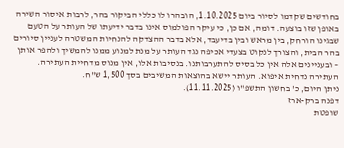בחודשים שקדמו לסיור ביום 1.10.2025, הובהרו לו כללי הביקור בהר, לרבות איסור השירה באופן שזו בוצעה. דומה, אם כן, כי עיקר הפולמוס אינו בדבר ידיעתו של העותר על הטעם שבגינו הורחק, בין מראש ובין בדיעבד, אלא בדבר ההצדקה להנחיות המשטרה לעניין סיורים בהר הבית, והצורך לנקוט בצעדי אכיפה נגד העותר על מנת למנוע ממנו להמשיך ולהפר אותן – ובעניינים אלה אין כל בסיס להתערבותנו. בנסיבות אלו, אין מנוס מדחיית העתירה.
העתירה נדחית איפוא. העותר יישא בהוצאות המשיבים בסך 1,500 ש"ח.
ניתן היום, כ' בחשון התשפ"ו (11.11.2025).
דפנה ברק-ארז
שופטת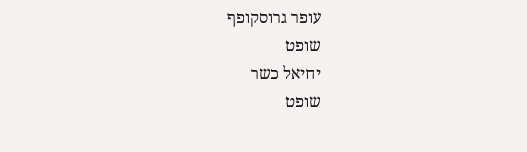עופר גרוסקופף
שופט
יחיאל כשר
שופט